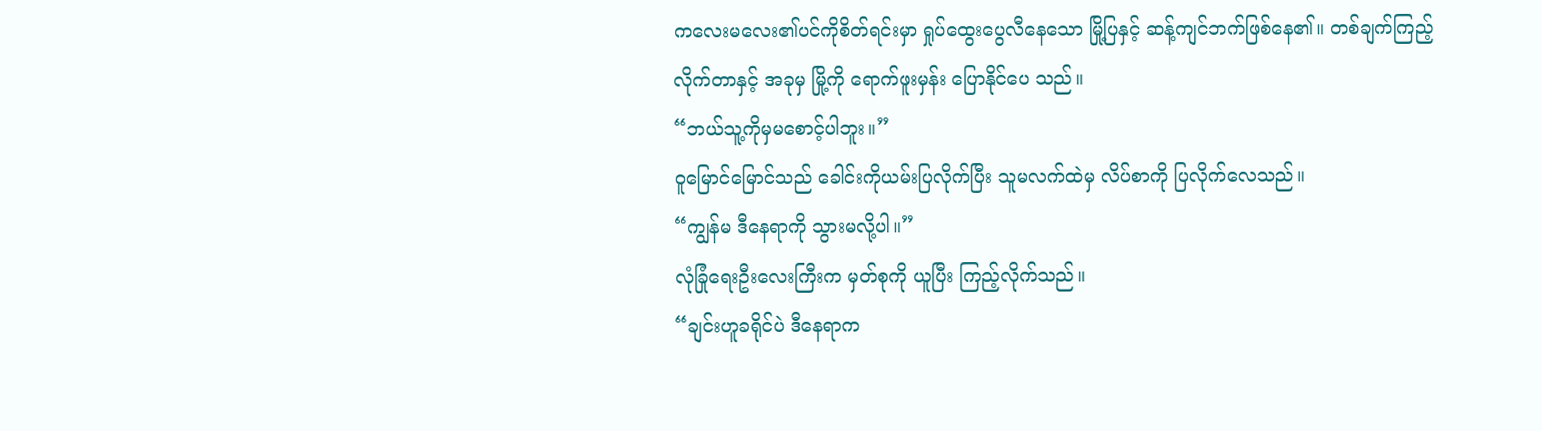ကလေးမလေး၏ပင်ကိုစိတ်ရင်းမှာ ရှုပ်ထွေးပွေလီနေသော မြို့ပြနှင့် ဆန့်ကျင်ဘက်ဖြစ်နေ၏။ တစ်ချက်ကြည့်လိုက်တာနှင့် အခုမှ မြို့ကို ရောက်ဖူးမှန်း ပြောနိုင်ပေ သည်။
“ဘယ်သူ့ကိုမှမစောင့်ပါဘူး။”
ဝူမြောင်မြောင်သည် ခေါင်းကိုယမ်းပြလိုက်ပြီး သူမလက်ထဲမှ လိပ်စာကို ပြလိုက်လေသည်။
“ကျွန်မ ဒီနေရာကို သွားမလို့ပါ။”
လုံခြုံရေးဦးလေးကြီးက မှတ်စုကို ယူပြီး ကြည့်လိုက်သည်။
“ချင်းဟူခရိုင်ပဲ ဒီနေရာက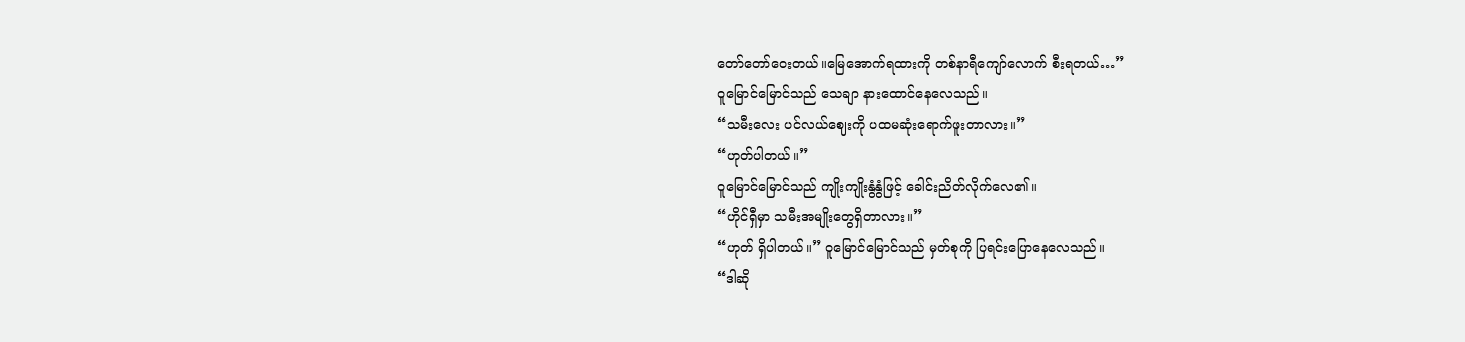တော်တော်ဝေးတယ်။မြေအောက်ရထားကို တစ်နာရီကျော်လောက် စီးရတယ်…”
ဝူမြောင်မြောင်သည် သေချာ နားထောင်နေလေသည်။
“သမီးလေး ပင်လယ်ဈေးကို ပထမဆုံးရောက်ဖူးတာလား။”
“ဟုတ်ပါတယ်။”
ဝူမြောင်မြောင်သည် ကျိုးကျိုးနွံနွံဖြင့် ခေါင်းညိတ်လိုက်လေ၏။
“ဟိုင်ရှီမှာ သမီးအမျိုးတွေရှိတာလား။”
“ဟုတ် ရှိပါတယ်။” ဝူမြောင်မြောင်သည် မှတ်စုကို ပြရင်းပြောနေလေသည်။
“ဒါဆို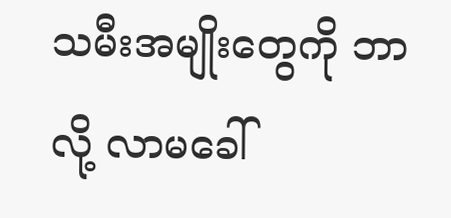သမီးအမျိုးတွေကို ဘာလို့ လာမခေါ်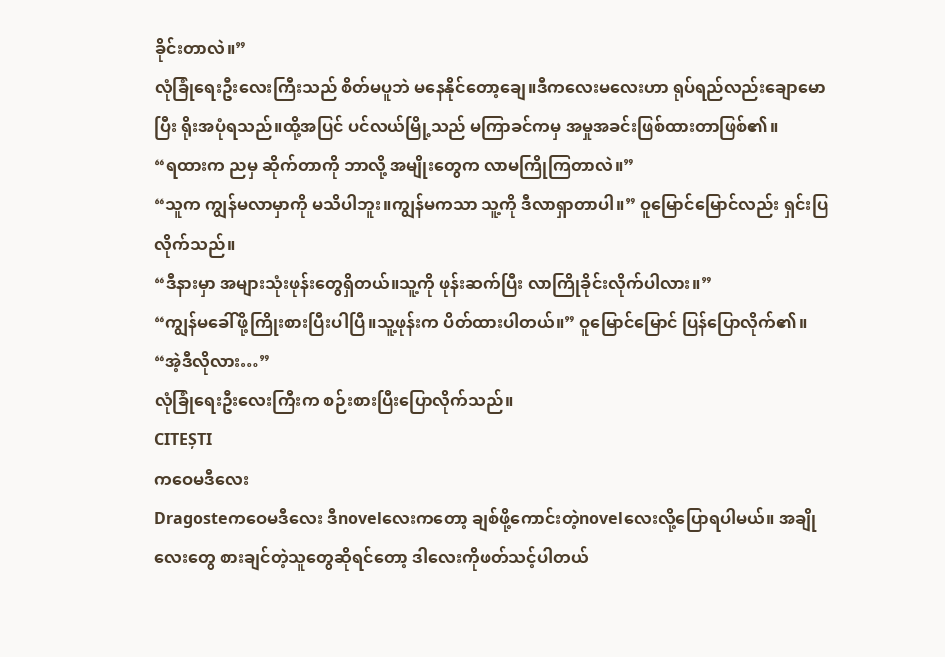ခိုင်းတာလဲ။”
လုံခြုံရေးဦးလေးကြီးသည် စိတ်မပူဘဲ မနေနိုင်တော့ချေ။ဒီကလေးမလေးဟာ ရုပ်ရည်လည်းချောမောပြီး ရိုးအပုံရသည်။ထို့အပြင် ပင်လယ်မြို့သည် မကြာခင်ကမှ အမှုအခင်းဖြစ်ထားတာဖြစ်၏။
“ရထားက ညမှ ဆိုက်တာကို ဘာလို့ အမျိုးတွေက လာမကြိုကြတာလဲ။”
“သူက ကျွန်မလာမှာကို မသိပါဘူး။ကျွန်မကသာ သူ့ကို ဒီလာရှာတာပါ။” ဝူမြောင်မြောင်လည်း ရှင်းပြလိုက်သည်။
“ဒီနားမှာ အများသုံးဖုန်းတွေရှိတယ်။သူ့ကို ဖုန်းဆက်ပြီး လာကြိုခိုင်းလိုက်ပါလား။”
“ကျွန်မခေါ်ဖို့ကြိုးစားပြီးပါပြီ။သူ့ဖုန်းက ပိတ်ထားပါတယ်။” ဝူမြောင်မြောင် ပြန်ပြောလိုက်၏။
“အဲ့ဒီလိုလား…”
လုံခြုံရေးဦးလေးကြီးက စဉ်းစားပြီးပြောလိုက်သည်။
CITEȘTI
ကဝေမဒီလေး
Dragosteကဝေမဒီလေး ဒီnovelလေးကတော့ ချစ်ဖို့ကောင်းတဲ့novelလေးလို့ပြောရပါမယ်။ အချိုလေးတွေ စားချင်တဲ့သူတွေဆိုရင်တော့ ဒါလေးကိုဖတ်သင့်ပါတယ်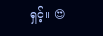ရှင့်။ 😍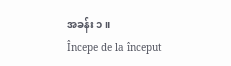အခန်း ၁ ။
Începe de la început